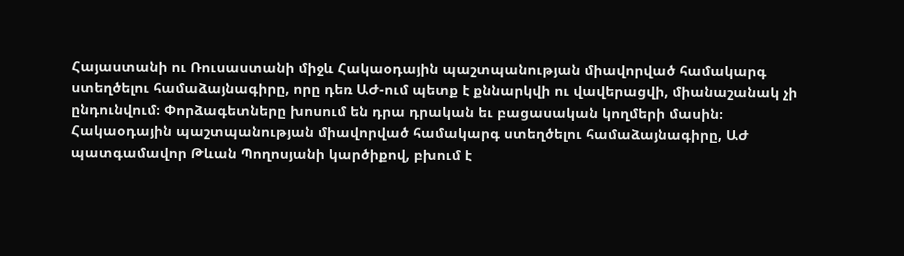Հայաստանի ու Ռուսաստանի միջև Հակաօդային պաշտպանության միավորված համակարգ ստեղծելու համաձայնագիրը, որը դեռ ԱԺ-ում պետք է քննարկվի ու վավերացվի, միանաշանակ չի ընդունվում։ Փորձագետները խոսում են դրա դրական եւ բացասական կողմերի մասին։
Հակաօդային պաշտպանության միավորված համակարգ ստեղծելու համաձայնագիրը, ԱԺ պատգամավոր Թևան Պողոսյանի կարծիքով, բխում է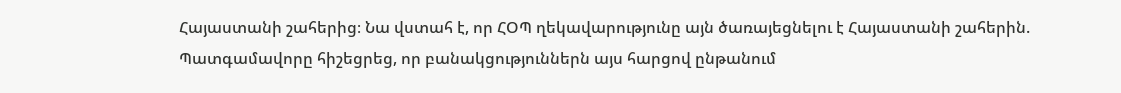Հայաստանի շահերից։ Նա վստահ է, որ ՀՕՊ ղեկավարությունը այն ծառայեցնելու է Հայաստանի շահերին. Պատգամավորը հիշեցրեց, որ բանակցություններն այս հարցով ընթանում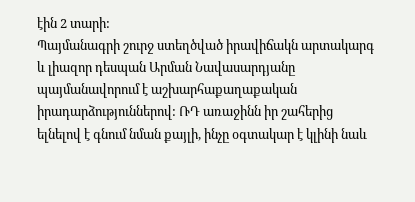էին 2 տարի:
Պայմանագրի շուրջ ստեղծված իրավիճակն արտակարգ և լիազոր դեսպան Արման Նավասարդյանը պայմանավորում է աշխարհաքաղաքական իրադարձություններով: ՌԴ առաջինն իր շահերից ելնելով է գնում նման քայլի, ինչը օգտակար է կլինի նաև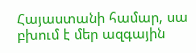Հայաստանի համար, սա բխում է մեր ազգային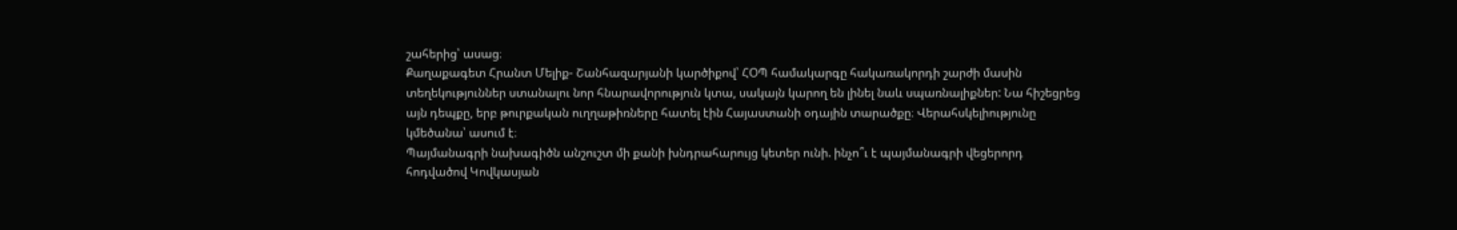շահերից՝ ասաց։
Քաղաքագետ Հրանտ Մելիք- Շանհազարյանի կարծիքով՝ ՀՕՊ համակարգը հակառակորդի շարժի մասին տեղեկություններ ստանալու նոր հնարավորություն կտա, սակայն կարող են լինել նաև սպառնալիքներ: Նա հիշեցրեց այն դեպքը, երբ թուրքական ուղղաթիռները հատել էին Հայաստանի օդային տարածքը։ Վերահսկելիությունը կմեծանա՝ ասում է։
Պայմանագրի նախագիծն անշուշտ մի քանի խնդրահարույց կետեր ունի. ինչո՞ւ է պայմանագրի վեցերորդ հոդվածով Կովկասյան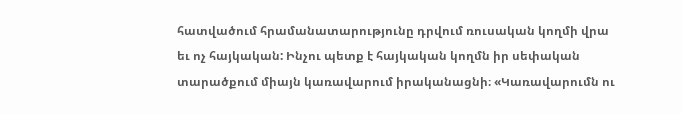հատվածում հրամանատարությունը դրվում ռուսական կողմի վրա եւ ոչ հայկական: Ինչու պետք է հայկական կողմն իր սեփական տարածքում միայն կառավարում իրականացնի։ «Կառավարումն ու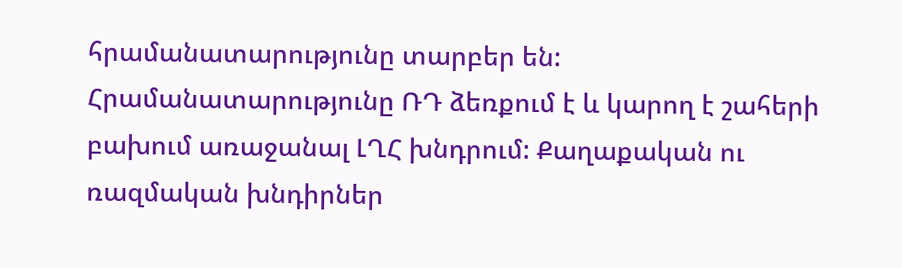հրամանատարությունը տարբեր են: Հրամանատարությունը ՌԴ ձեռքում է և կարող է շահերի բախում առաջանալ ԼՂՀ խնդրում: Քաղաքական ու ռազմական խնդիրներ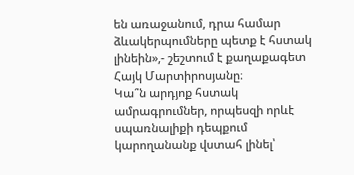են առաջանում, դրա համար ձևակերպումները պետք է հստակ լինեին»,- շեշտում է քաղաքագետ Հայկ Մարտիրոսյանը։
Կա՞ն արդյոք հստակ ամրագրումներ, որպեսզի որևէ սպառնալիքի դեպքում կարողանանք վստահ լինել՝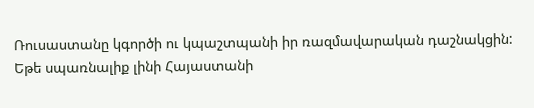Ռուսաստանը կգործի ու կպաշտպանի իր ռազմավարական դաշնակցին: Եթե սպառնալիք լինի Հայաստանի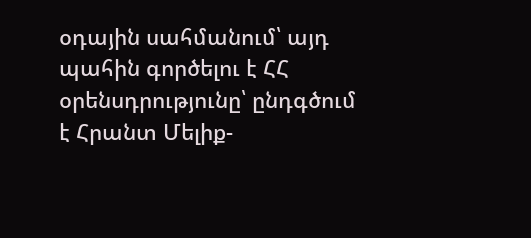օդային սահմանում՝ այդ պահին գործելու է ՀՀ օրենսդրությունը՝ ընդգծում է Հրանտ Մելիք-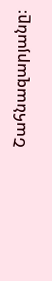Շահնազարյանը։